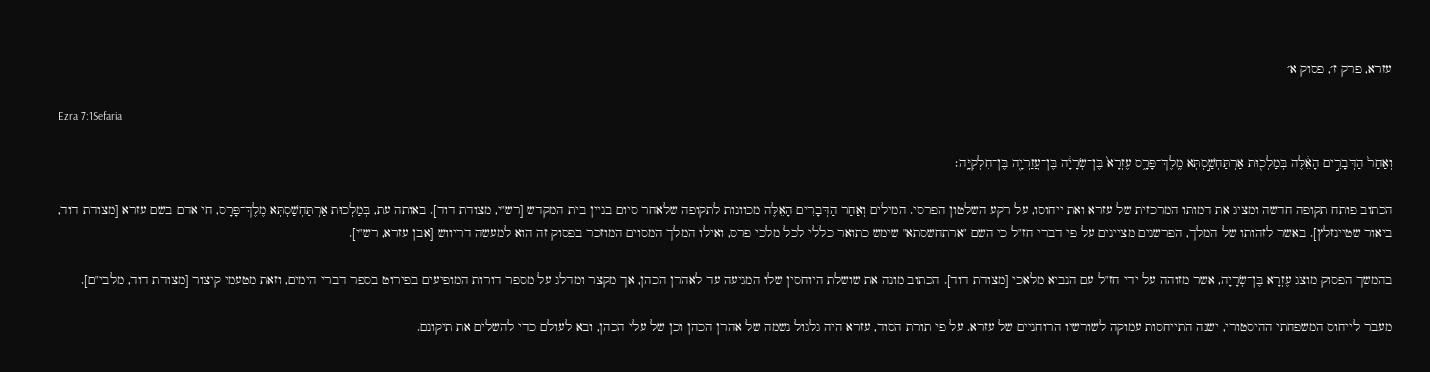עזרא, פרק ז׳, פסוק א׳

Ezra 7:1Sefaria

וְאַחַר֙ הַדְּבָרִ֣ים הָאֵ֔לֶּה בְּמַלְכ֖וּת אַרְתַּחְשַׁ֣סְתְּא מֶֽלֶךְ־פָּרָ֑ס עֶזְרָא֙ בֶּן־שְׂרָיָ֔ה בֶּן־עֲזַרְיָ֖ה בֶּן־חִלְקִיָּֽה׃

הכתוב פותח תקופה חדשה ומציג את דמותו המרכזית של עזרא ואת ייחוסו, על רקע השלטון הפרסי. המילים וְאַחַר הַדְּבָרִים הָאֵלֶּה מכוונות לתקופה שלאחר סיום בניין בית המקדש [רש"י, מצודת דוד]. באותה עת, בְּמַלְכוּת אַרְתַּחְשַׁסְתְּא מֶלֶךְ־פָּרָס, חי אדם בשם עזרא [מצודת דוד, ביאור שטיינזלץ]. באשר לזהותו של המלך, הפרשנים מציינים על פי דברי חז"ל כי השם "ארתחשסתא" שימש כתואר כללי לכל מלכי פרס, ואילו המלך המסוים המוזכר בפסוק זה הוא למעשה דריווש [אבן עזרא, רש"י].

בהמשך הפסוק מוצג עֶזְרָא בֶּן־שְׂרָיָה, אשר מזוהה על ידי חז"ל עם הנביא מלאכי [מצודת דוד]. הכתוב מונה את שושלת היוחסין שלו המגיעה עד לאהרן הכהן, אך מקצר ומדלג על מספר דורות המופיעים בפירוט בספר דברי הימים, וזאת מטעמי קיצור [מצודת דוד, מלבי"ם].

מעבר לייחוס המשפחתי ההיסטורי, ישנה התייחסות עמוקה לשורשיו הרוחניים של עזרא. על פי תורת הסוד, עזרא היה גלגול נשמה של אהרן הכהן וכן של עלי הכהן, ובא לעולם כדי להשלים את תיקונם.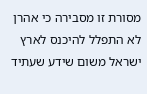מסורת זו מסבירה כי אהרן לא התפלל להיכנס לארץ ישראל משום שידע שעתיד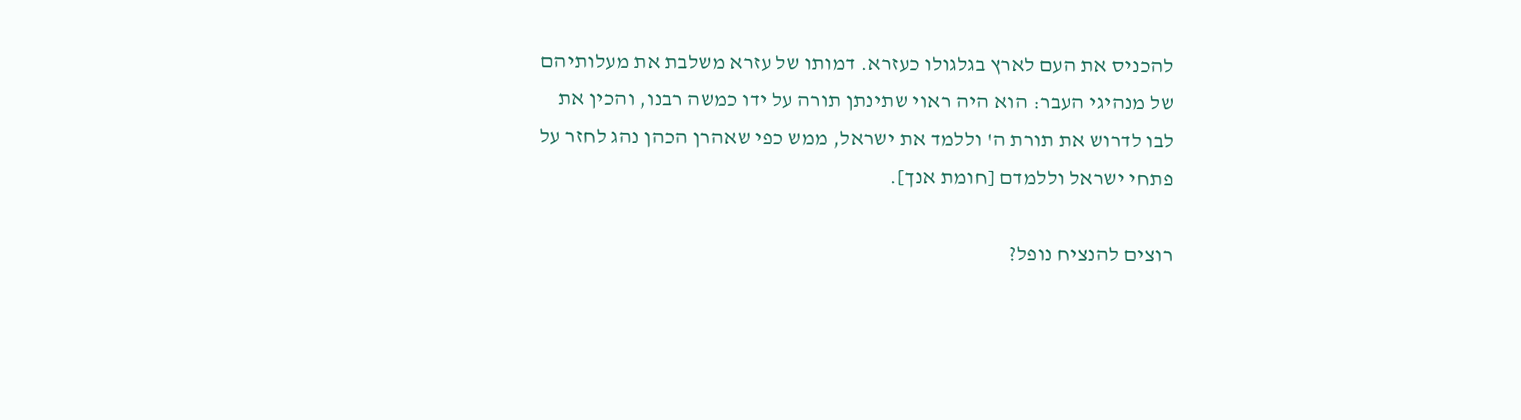להכניס את העם לארץ בגלגולו כעזרא. דמותו של עזרא משלבת את מעלותיהם של מנהיגי העבר: הוא היה ראוי שתינתן תורה על ידו כמשה רבנו, והכין את לבו לדרוש את תורת ה' וללמד את ישראל, ממש כפי שאהרן הכהן נהג לחזר על פתחי ישראל וללמדם [חומת אנך].

רוצים להנציח נופל?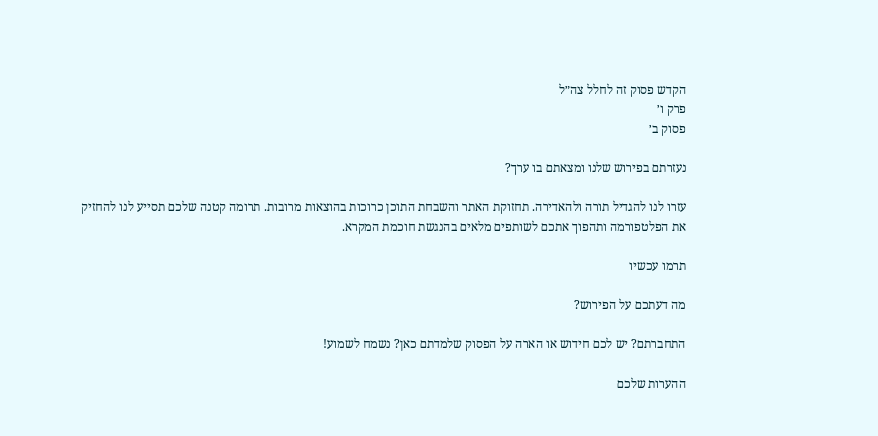הקדש פסוק זה לחלל צה״ל
פרק ו׳
פסוק ב׳

נעזרתם בפירוש שלנו ומצאתם בו ערך?

עזרו לנו להגדיל תורה ולהאדירה. תחזוקת האתר והשבחת התוכן כרוכות בהוצאות מרובות. תרומה קטנה שלכם תסייע לנו להחזיק את הפלטפורמה ותהפוך אתכם לשותפים מלאים בהנגשת חוכמת המקרא.

תרמו עכשיו

מה דעתכם על הפירוש?

התחברתם? יש לכם חידוש או הארה על הפסוק שלמדתם כאן? נשמח לשמוע!

ההערות שלכם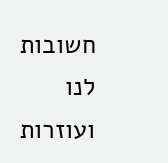חשובות לנו ועוזרות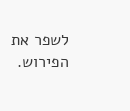לשפר את הפירוש.